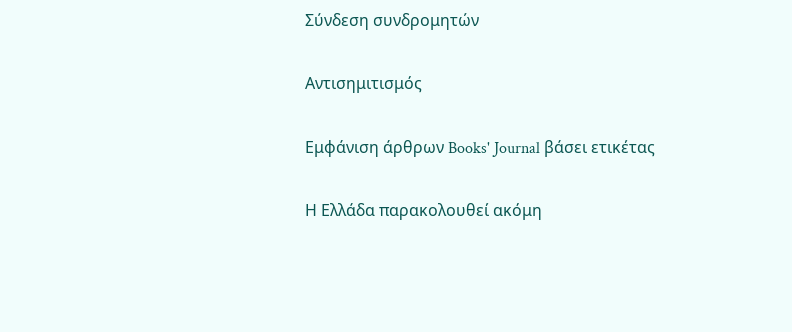Σύνδεση συνδρομητών

Αντισημιτισμός

Εμφάνιση άρθρων Books' Journal βάσει ετικέτας

Η Ελλάδα παρακολουθεί ακόμη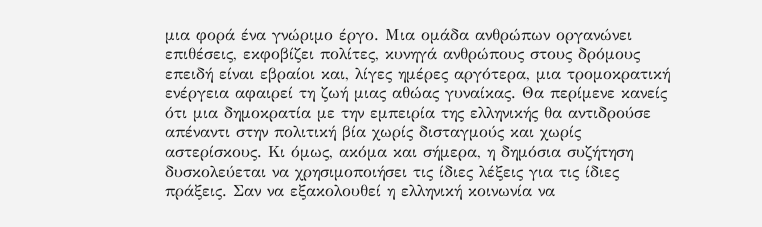μια φορά ένα γνώριμο έργο. Μια ομάδα ανθρώπων οργανώνει επιθέσεις, εκφοβίζει πολίτες, κυνηγά ανθρώπους στους δρόμους επειδή είναι εβραίοι και, λίγες ημέρες αργότερα, μια τρομοκρατική ενέργεια αφαιρεί τη ζωή μιας αθώας γυναίκας. Θα περίμενε κανείς ότι μια δημοκρατία με την εμπειρία της ελληνικής θα αντιδρούσε απέναντι στην πολιτική βία χωρίς δισταγμούς και χωρίς αστερίσκους. Κι όμως, ακόμα και σήμερα, η δημόσια συζήτηση δυσκολεύεται να χρησιμοποιήσει τις ίδιες λέξεις για τις ίδιες πράξεις. Σαν να εξακολουθεί η ελληνική κοινωνία να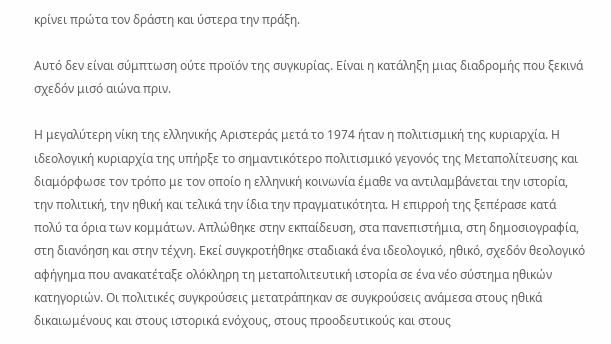κρίνει πρώτα τον δράστη και ύστερα την πράξη.

Αυτό δεν είναι σύμπτωση ούτε προϊόν της συγκυρίας. Είναι η κατάληξη μιας διαδρομής που ξεκινά σχεδόν μισό αιώνα πριν.

Η μεγαλύτερη νίκη της ελληνικής Αριστεράς μετά το 1974 ήταν η πολιτισμική της κυριαρχία. Η ιδεολογική κυριαρχία της υπήρξε το σημαντικότερο πολιτισμικό γεγονός της Μεταπολίτευσης και διαμόρφωσε τον τρόπο με τον οποίο η ελληνική κοινωνία έμαθε να αντιλαμβάνεται την ιστορία, την πολιτική, την ηθική και τελικά την ίδια την πραγματικότητα. Η επιρροή της ξεπέρασε κατά πολύ τα όρια των κομμάτων. Απλώθηκε στην εκπαίδευση, στα πανεπιστήμια, στη δημοσιογραφία, στη διανόηση και στην τέχνη. Εκεί συγκροτήθηκε σταδιακά ένα ιδεολογικό, ηθικό, σχεδόν θεολογικό αφήγημα που ανακατέταξε ολόκληρη τη μεταπολιτευτική ιστορία σε ένα νέο σύστημα ηθικών κατηγοριών. Οι πολιτικές συγκρούσεις μετατράπηκαν σε συγκρούσεις ανάμεσα στους ηθικά δικαιωμένους και στους ιστορικά ενόχους, στους προοδευτικούς και στους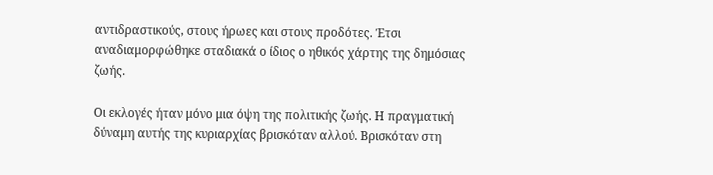αντιδραστικούς, στους ήρωες και στους προδότες. Έτσι αναδιαμορφώθηκε σταδιακά ο ίδιος ο ηθικός χάρτης της δημόσιας ζωής.

Οι εκλογές ήταν μόνο μια όψη της πολιτικής ζωής. Η πραγματική δύναμη αυτής της κυριαρχίας βρισκόταν αλλού. Βρισκόταν στη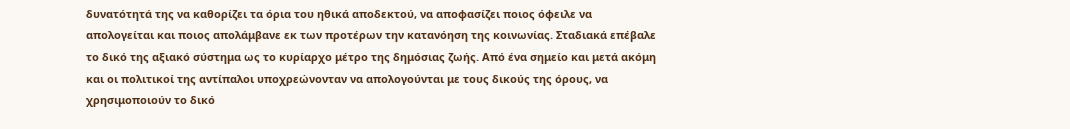δυνατότητά της να καθορίζει τα όρια του ηθικά αποδεκτού, να αποφασίζει ποιος όφειλε να απολογείται και ποιος απολάμβανε εκ των προτέρων την κατανόηση της κοινωνίας. Σταδιακά επέβαλε το δικό της αξιακό σύστημα ως το κυρίαρχο μέτρο της δημόσιας ζωής. Από ένα σημείο και μετά ακόμη και οι πολιτικοί της αντίπαλοι υποχρεώνονταν να απολογούνται με τους δικούς της όρους, να χρησιμοποιούν το δικό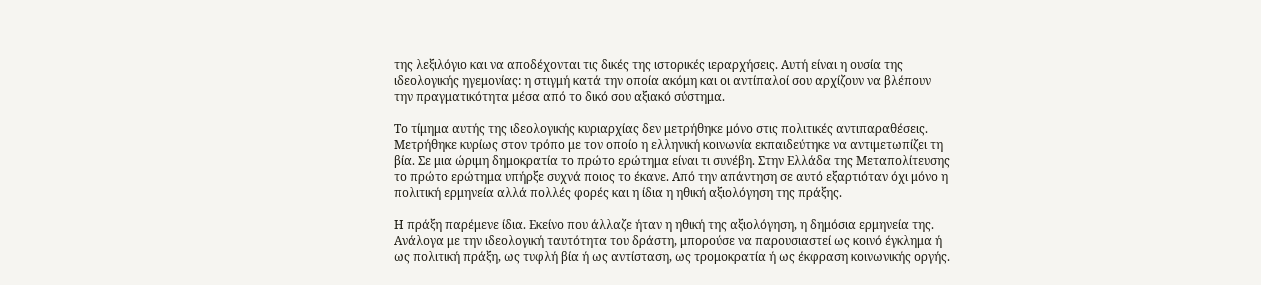της λεξιλόγιο και να αποδέχονται τις δικές της ιστορικές ιεραρχήσεις. Αυτή είναι η ουσία της ιδεολογικής ηγεμονίας: η στιγμή κατά την οποία ακόμη και οι αντίπαλοί σου αρχίζουν να βλέπουν την πραγματικότητα μέσα από το δικό σου αξιακό σύστημα.

Το τίμημα αυτής της ιδεολογικής κυριαρχίας δεν μετρήθηκε μόνο στις πολιτικές αντιπαραθέσεις. Μετρήθηκε κυρίως στον τρόπο με τον οποίο η ελληνική κοινωνία εκπαιδεύτηκε να αντιμετωπίζει τη βία. Σε μια ώριμη δημοκρατία το πρώτο ερώτημα είναι τι συνέβη. Στην Ελλάδα της Μεταπολίτευσης το πρώτο ερώτημα υπήρξε συχνά ποιος το έκανε. Από την απάντηση σε αυτό εξαρτιόταν όχι μόνο η πολιτική ερμηνεία αλλά πολλές φορές και η ίδια η ηθική αξιολόγηση της πράξης.

Η πράξη παρέμενε ίδια. Εκείνο που άλλαζε ήταν η ηθική της αξιολόγηση, η δημόσια ερμηνεία της. Ανάλογα με την ιδεολογική ταυτότητα του δράστη, μπορούσε να παρουσιαστεί ως κοινό έγκλημα ή ως πολιτική πράξη, ως τυφλή βία ή ως αντίσταση, ως τρομοκρατία ή ως έκφραση κοινωνικής οργής.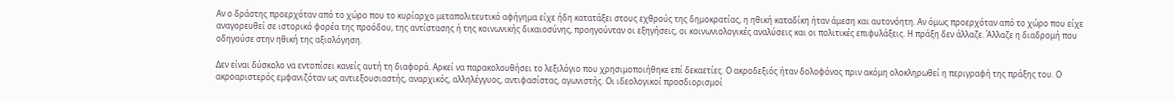Αν ο δράστης προερχόταν από το χώρο που το κυρίαρχο μεταπολιτευτικό αφήγημα είχε ήδη κατατάξει στους εχθρούς της δημοκρατίας, η ηθική καταδίκη ήταν άμεση και αυτονόητη. Αν όμως προερχόταν από το χώρο που είχε αναγορευθεί σε ιστορικό φορέα της προόδου, της αντίστασης ή της κοινωνικής δικαιοσύνης, προηγούνταν οι εξηγήσεις, οι κοινωνιολογικές αναλύσεις και οι πολιτικές επιφυλάξεις. Η πράξη δεν άλλαζε. Άλλαζε η διαδρομή που οδηγούσε στην ηθική της αξιολόγηση.

Δεν είναι δύσκολο να εντοπίσει κανείς αυτή τη διαφορά. Αρκεί να παρακολουθήσει το λεξιλόγιο που χρησιμοποιήθηκε επί δεκαετίες. Ο ακροδεξιός ήταν δολοφόνος πριν ακόμη ολοκληρωθεί η περιγραφή της πράξης του. Ο ακροαριστερός εμφανιζόταν ως αντιεξουσιαστής, αναρχικός, αλληλέγγυος, αντιφασίστας, αγωνιστής. Οι ιδεολογικοί προσδιορισμοί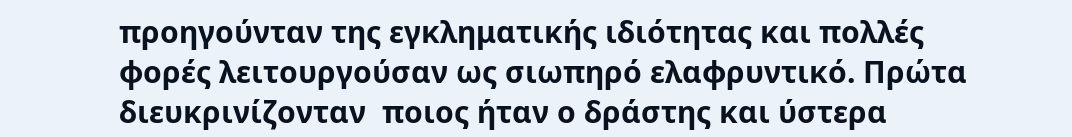προηγούνταν της εγκληματικής ιδιότητας και πολλές φορές λειτουργούσαν ως σιωπηρό ελαφρυντικό. Πρώτα διευκρινίζονταν  ποιος ήταν ο δράστης και ύστερα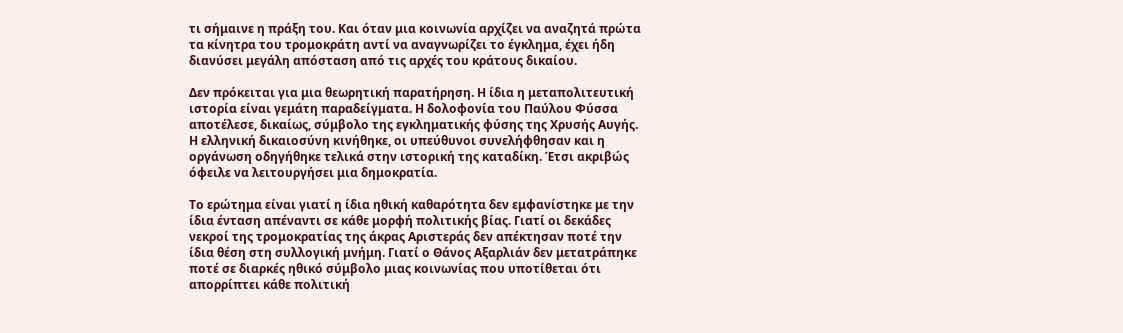τι σήμαινε η πράξη του. Και όταν μια κοινωνία αρχίζει να αναζητά πρώτα τα κίνητρα του τρομοκράτη αντί να αναγνωρίζει το έγκλημα, έχει ήδη διανύσει μεγάλη απόσταση από τις αρχές του κράτους δικαίου.

Δεν πρόκειται για μια θεωρητική παρατήρηση. Η ίδια η μεταπολιτευτική ιστορία είναι γεμάτη παραδείγματα. Η δολοφονία του Παύλου Φύσσα αποτέλεσε, δικαίως, σύμβολο της εγκληματικής φύσης της Χρυσής Αυγής. Η ελληνική δικαιοσύνη κινήθηκε, οι υπεύθυνοι συνελήφθησαν και η οργάνωση οδηγήθηκε τελικά στην ιστορική της καταδίκη. Έτσι ακριβώς όφειλε να λειτουργήσει μια δημοκρατία.

Το ερώτημα είναι γιατί η ίδια ηθική καθαρότητα δεν εμφανίστηκε με την ίδια ένταση απέναντι σε κάθε μορφή πολιτικής βίας. Γιατί οι δεκάδες νεκροί της τρομοκρατίας της άκρας Αριστεράς δεν απέκτησαν ποτέ την ίδια θέση στη συλλογική μνήμη. Γιατί ο Θάνος Αξαρλιάν δεν μετατράπηκε ποτέ σε διαρκές ηθικό σύμβολο μιας κοινωνίας που υποτίθεται ότι απορρίπτει κάθε πολιτική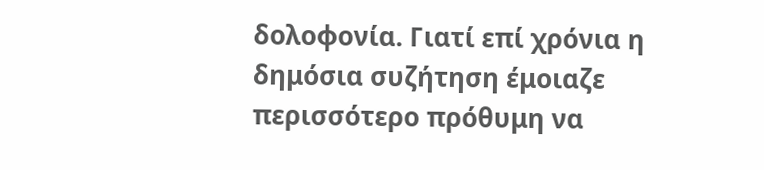δολοφονία. Γιατί επί χρόνια η δημόσια συζήτηση έμοιαζε περισσότερο πρόθυμη να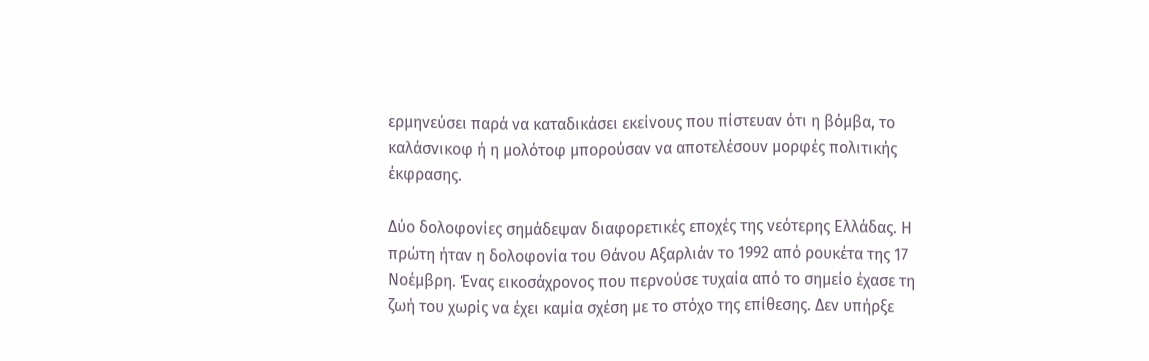ερμηνεύσει παρά να καταδικάσει εκείνους που πίστευαν ότι η βόμβα, το καλάσνικοφ ή η μολότοφ μπορούσαν να αποτελέσουν μορφές πολιτικής έκφρασης.

Δύο δολοφονίες σημάδεψαν διαφορετικές εποχές της νεότερης Ελλάδας. Η πρώτη ήταν η δολοφονία του Θάνου Αξαρλιάν το 1992 από ρουκέτα της 17 Νοέμβρη. Ένας εικοσάχρονος που περνούσε τυχαία από το σημείο έχασε τη ζωή του χωρίς να έχει καμία σχέση με το στόχο της επίθεσης. Δεν υπήρξε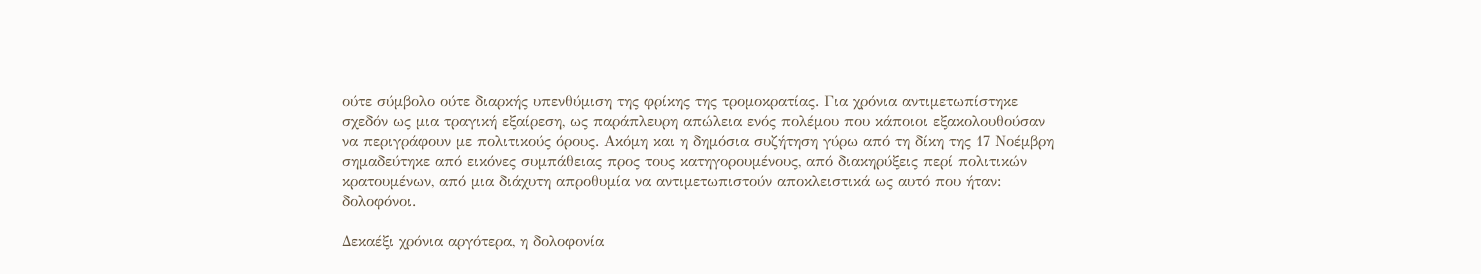ούτε σύμβολο ούτε διαρκής υπενθύμιση της φρίκης της τρομοκρατίας. Για χρόνια αντιμετωπίστηκε σχεδόν ως μια τραγική εξαίρεση, ως παράπλευρη απώλεια ενός πολέμου που κάποιοι εξακολουθούσαν να περιγράφουν με πολιτικούς όρους. Ακόμη και η δημόσια συζήτηση γύρω από τη δίκη της 17 Νοέμβρη σημαδεύτηκε από εικόνες συμπάθειας προς τους κατηγορουμένους, από διακηρύξεις περί πολιτικών κρατουμένων, από μια διάχυτη απροθυμία να αντιμετωπιστούν αποκλειστικά ως αυτό που ήταν: δολοφόνοι.

Δεκαέξι χρόνια αργότερα, η δολοφονία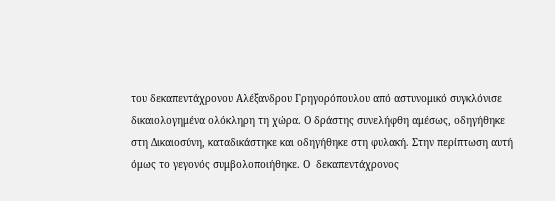του δεκαπεντάχρονου Αλέξανδρου Γρηγορόπουλου από αστυνομικό συγκλόνισε δικαιολογημένα ολόκληρη τη χώρα. Ο δράστης συνελήφθη αμέσως, οδηγήθηκε στη Δικαιοσύνη, καταδικάστηκε και οδηγήθηκε στη φυλακή. Στην περίπτωση αυτή όμως το γεγονός συμβολοποιήθηκε. Ο  δεκαπεντάχρονος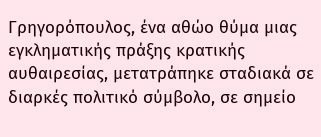Γρηγορόπουλος, ένα αθώο θύμα μιας εγκληματικής πράξης κρατικής αυθαιρεσίας, μετατράπηκε σταδιακά σε διαρκές πολιτικό σύμβολο, σε σημείο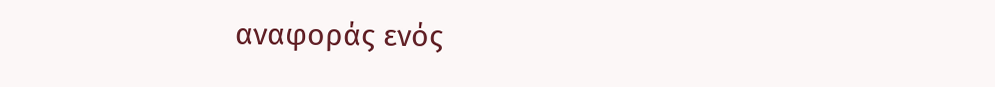αναφοράς ενός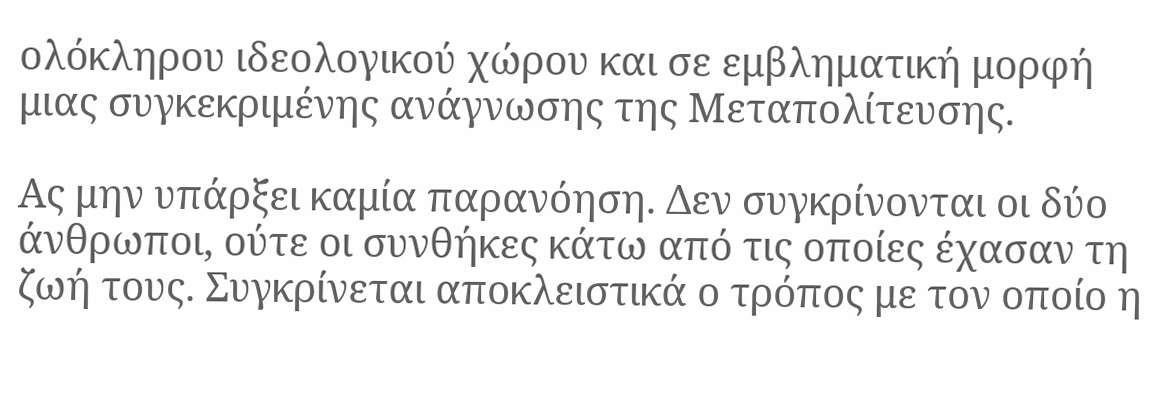ολόκληρου ιδεολογικού χώρου και σε εμβληματική μορφή μιας συγκεκριμένης ανάγνωσης της Μεταπολίτευσης.

Ας μην υπάρξει καμία παρανόηση. Δεν συγκρίνονται οι δύο άνθρωποι, ούτε οι συνθήκες κάτω από τις οποίες έχασαν τη ζωή τους. Συγκρίνεται αποκλειστικά ο τρόπος με τον οποίο η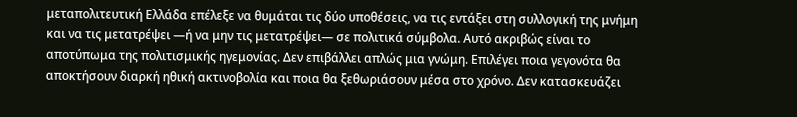μεταπολιτευτική Ελλάδα επέλεξε να θυμάται τις δύο υποθέσεις, να τις εντάξει στη συλλογική της μνήμη και να τις μετατρέψει —ή να μην τις μετατρέψει— σε πολιτικά σύμβολα. Αυτό ακριβώς είναι το αποτύπωμα της πολιτισμικής ηγεμονίας. Δεν επιβάλλει απλώς μια γνώμη. Επιλέγει ποια γεγονότα θα αποκτήσουν διαρκή ηθική ακτινοβολία και ποια θα ξεθωριάσουν μέσα στο χρόνο. Δεν κατασκευάζει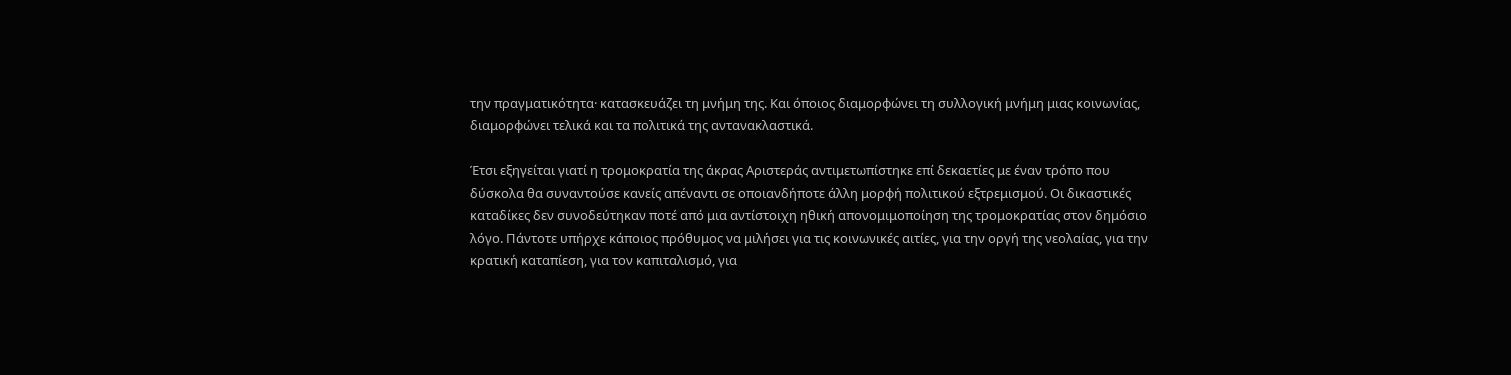την πραγματικότητα· κατασκευάζει τη μνήμη της. Και όποιος διαμορφώνει τη συλλογική μνήμη μιας κοινωνίας, διαμορφώνει τελικά και τα πολιτικά της αντανακλαστικά.

Έτσι εξηγείται γιατί η τρομοκρατία της άκρας Αριστεράς αντιμετωπίστηκε επί δεκαετίες με έναν τρόπο που δύσκολα θα συναντούσε κανείς απέναντι σε οποιανδήποτε άλλη μορφή πολιτικού εξτρεμισμού. Οι δικαστικές καταδίκες δεν συνοδεύτηκαν ποτέ από μια αντίστοιχη ηθική απονομιμοποίηση της τρομοκρατίας στον δημόσιο λόγο. Πάντοτε υπήρχε κάποιος πρόθυμος να μιλήσει για τις κοινωνικές αιτίες, για την οργή της νεολαίας, για την κρατική καταπίεση, για τον καπιταλισμό, για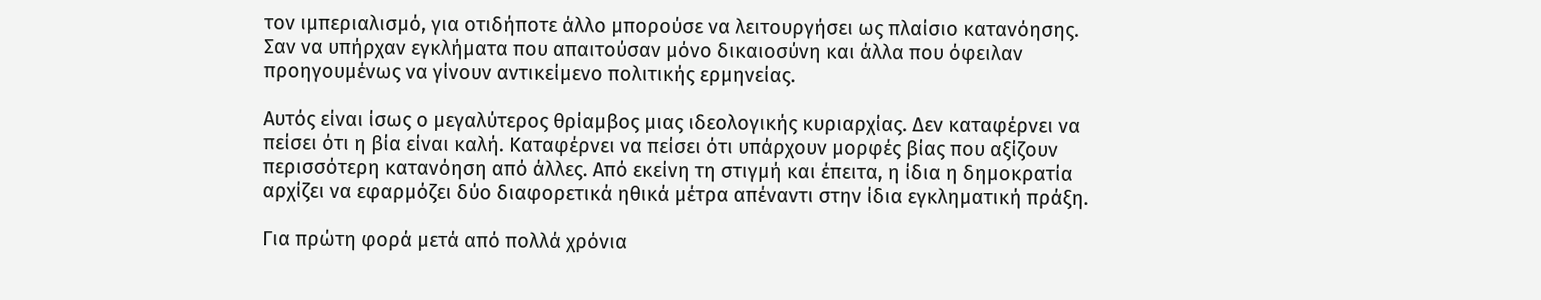τον ιμπεριαλισμό, για οτιδήποτε άλλο μπορούσε να λειτουργήσει ως πλαίσιο κατανόησης. Σαν να υπήρχαν εγκλήματα που απαιτούσαν μόνο δικαιοσύνη και άλλα που όφειλαν προηγουμένως να γίνουν αντικείμενο πολιτικής ερμηνείας.

Αυτός είναι ίσως ο μεγαλύτερος θρίαμβος μιας ιδεολογικής κυριαρχίας. Δεν καταφέρνει να πείσει ότι η βία είναι καλή. Καταφέρνει να πείσει ότι υπάρχουν μορφές βίας που αξίζουν περισσότερη κατανόηση από άλλες. Από εκείνη τη στιγμή και έπειτα, η ίδια η δημοκρατία αρχίζει να εφαρμόζει δύο διαφορετικά ηθικά μέτρα απέναντι στην ίδια εγκληματική πράξη.

Για πρώτη φορά μετά από πολλά χρόνια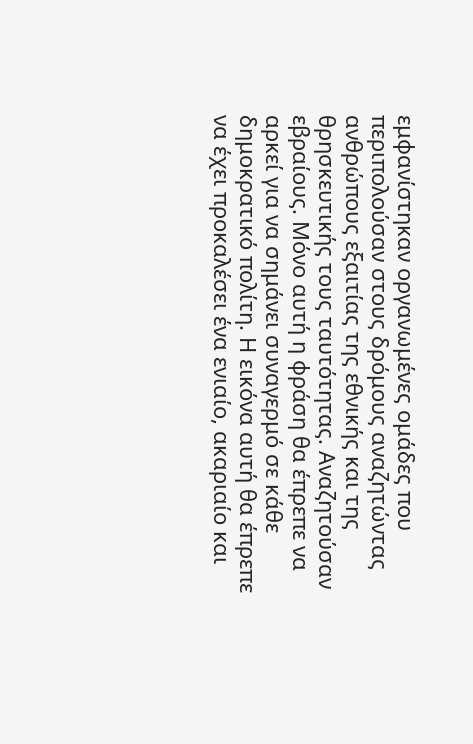εμφανίστηκαν οργανωμένες ομάδες που περιπολούσαν στους δρόμους αναζητώντας ανθρώπους εξαιτίας της εθνικής και της θρησκευτικής τους ταυτότητας. Αναζητούσαν εβραίους. Μόνο αυτή η φράση θα έπρεπε να αρκεί για να σημάνει συναγερμό σε κάθε δημοκρατικό πολίτη. Η εικόνα αυτή θα έπρεπε να έχει προκαλέσει ένα ενιαίο, ακαριαίο και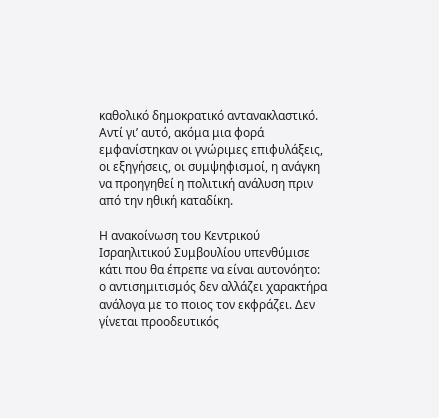καθολικό δημοκρατικό αντανακλαστικό. Αντί γι’ αυτό, ακόμα μια φορά εμφανίστηκαν οι γνώριμες επιφυλάξεις, οι εξηγήσεις, οι συμψηφισμοί, η ανάγκη να προηγηθεί η πολιτική ανάλυση πριν από την ηθική καταδίκη.

Η ανακοίνωση του Κεντρικού Ισραηλιτικού Συμβουλίου υπενθύμισε κάτι που θα έπρεπε να είναι αυτονόητο: ο αντισημιτισμός δεν αλλάζει χαρακτήρα ανάλογα με το ποιος τον εκφράζει. Δεν γίνεται προοδευτικός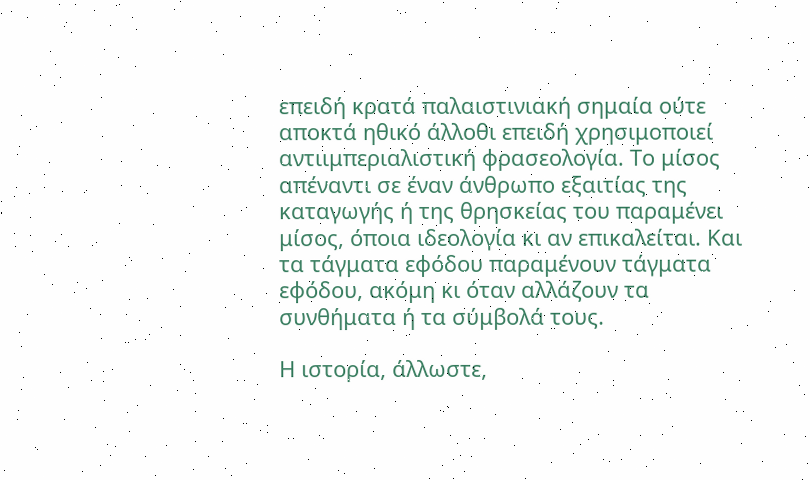επειδή κρατά παλαιστινιακή σημαία ούτε αποκτά ηθικό άλλοθι επειδή χρησιμοποιεί αντιιμπεριαλιστική φρασεολογία. Το μίσος απέναντι σε έναν άνθρωπο εξαιτίας της καταγωγής ή της θρησκείας του παραμένει μίσος, όποια ιδεολογία κι αν επικαλείται. Και τα τάγματα εφόδου παραμένουν τάγματα εφόδου, ακόμη κι όταν αλλάζουν τα συνθήματα ή τα σύμβολά τους.

Η ιστορία, άλλωστε,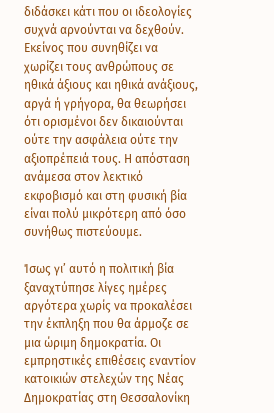διδάσκει κάτι που οι ιδεολογίες συχνά αρνούνται να δεχθούν. Εκείνος που συνηθίζει να χωρίζει τους ανθρώπους σε ηθικά άξιους και ηθικά ανάξιους, αργά ή γρήγορα, θα θεωρήσει ότι ορισμένοι δεν δικαιούνται ούτε την ασφάλεια ούτε την αξιοπρέπειά τους. Η απόσταση ανάμεσα στον λεκτικό εκφοβισμό και στη φυσική βία είναι πολύ μικρότερη από όσο συνήθως πιστεύουμε.

Ίσως γι’ αυτό η πολιτική βία ξαναχτύπησε λίγες ημέρες αργότερα χωρίς να προκαλέσει την έκπληξη που θα άρμοζε σε μια ώριμη δημοκρατία. Οι εμπρηστικές επιθέσεις εναντίον κατοικιών στελεχών της Νέας Δημοκρατίας στη Θεσσαλονίκη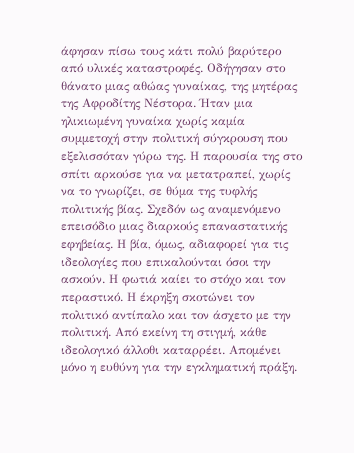άφησαν πίσω τους κάτι πολύ βαρύτερο από υλικές καταστροφές. Οδήγησαν στο θάνατο μιας αθώας γυναίκας, της μητέρας της Αφροδίτης Νέστορα. Ήταν μια ηλικιωμένη γυναίκα χωρίς καμία συμμετοχή στην πολιτική σύγκρουση που εξελισσόταν γύρω της. Η παρουσία της στο σπίτι αρκούσε για να μετατραπεί, χωρίς να το γνωρίζει, σε θύμα της τυφλής πολιτικής βίας. Σχεδόν ως αναμενόμενο επεισόδιο μιας διαρκούς επαναστατικής εφηβείας. Η βία, όμως, αδιαφορεί για τις ιδεολογίες που επικαλούνται όσοι την ασκούν. Η φωτιά καίει το στόχο και τον περαστικό. Η έκρηξη σκοτώνει τον πολιτικό αντίπαλο και τον άσχετο με την πολιτική. Από εκείνη τη στιγμή, κάθε ιδεολογικό άλλοθι καταρρέει. Απομένει μόνο η ευθύνη για την εγκληματική πράξη.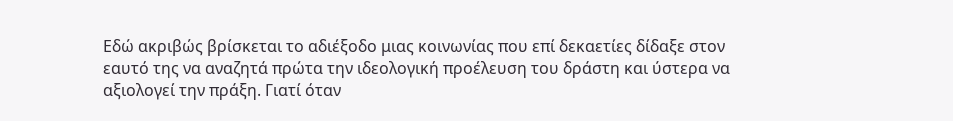Εδώ ακριβώς βρίσκεται το αδιέξοδο μιας κοινωνίας που επί δεκαετίες δίδαξε στον εαυτό της να αναζητά πρώτα την ιδεολογική προέλευση του δράστη και ύστερα να αξιολογεί την πράξη. Γιατί όταν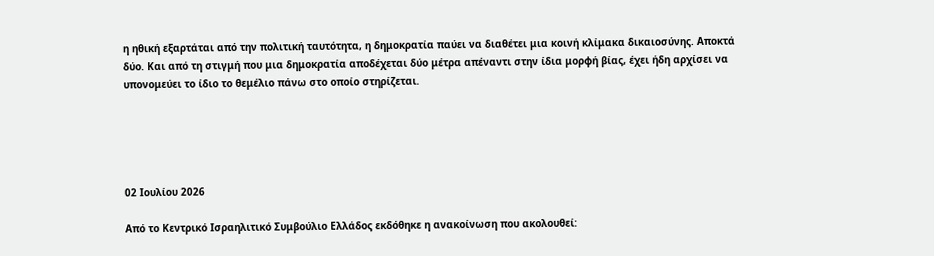η ηθική εξαρτάται από την πολιτική ταυτότητα, η δημοκρατία παύει να διαθέτει μια κοινή κλίμακα δικαιοσύνης. Αποκτά δύο. Και από τη στιγμή που μια δημοκρατία αποδέχεται δύο μέτρα απέναντι στην ίδια μορφή βίας, έχει ήδη αρχίσει να υπονομεύει το ίδιο το θεμέλιο πάνω στο οποίο στηρίζεται.





02 Ιουλίου 2026

Από το Κεντρικό Ισραηλιτικό Συμβούλιο Ελλάδος εκδόθηκε η ανακοίνωση που ακολουθεί: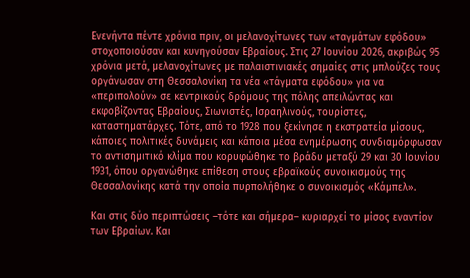Ενενήντα πέντε χρόνια πριν, οι μελανοχίτωνες των «ταγμάτων εφόδου» στοχοποιούσαν και κυνηγούσαν Εβραίους. Στις 27 Ιουνίου 2026, ακριβώς 95 χρόνια μετά, μελανοχίτωνες με παλαιστινιακές σημαίες στις μπλούζες τους οργάνωσαν στη Θεσσαλονίκη τα νέα «τάγματα εφόδου» για να «περιπολούν» σε κεντρικούς δρόμους της πόλης απειλώντας και εκφοβίζοντας Εβραίους, Σιωνιστές, Ισραηλινούς, τουρίστες, καταστηματάρχες. Τότε, από το 1928 που ξεκίνησε η εκστρατεία μίσους, κάποιες πολιτικές δυνάμεις και κάποια μέσα ενημέρωσης συνδιαμόρφωσαν το αντισημιτικό κλίμα που κορυφώθηκε το βράδυ μεταξύ 29 και 30 Ιουνίου 1931, όπου οργανώθηκε επίθεση στους εβραϊκούς συνοικισμούς της Θεσσαλονίκης κατά την οποία πυρπολήθηκε ο συνοικισμός «Κάμπελ».

Και στις δύο περιπτώσεις –τότε και σήμερα– κυριαρχεί το μίσος εναντίον των Εβραίων. Και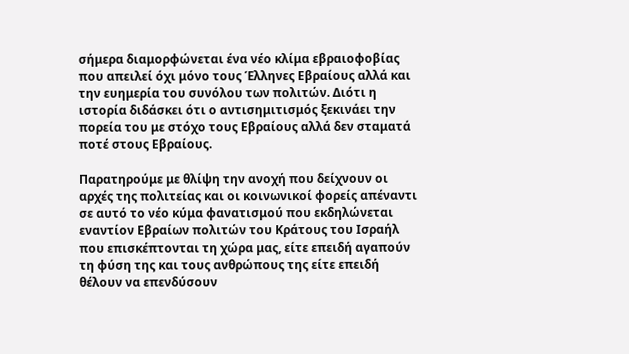σήμερα διαμορφώνεται ένα νέο κλίμα εβραιοφοβίας που απειλεί όχι μόνο τους Έλληνες Εβραίους αλλά και την ευημερία του συνόλου των πολιτών. Διότι η ιστορία διδάσκει ότι ο αντισημιτισμός ξεκινάει την πορεία του με στόχο τους Εβραίους αλλά δεν σταματά ποτέ στους Εβραίους.

Παρατηρούμε με θλίψη την ανοχή που δείχνουν οι αρχές της πολιτείας και οι κοινωνικοί φορείς απέναντι σε αυτό το νέο κύμα φανατισμού που εκδηλώνεται εναντίον Εβραίων πολιτών του Κράτους του Ισραήλ που επισκέπτονται τη χώρα μας, είτε επειδή αγαπούν τη φύση της και τους ανθρώπους της είτε επειδή θέλουν να επενδύσουν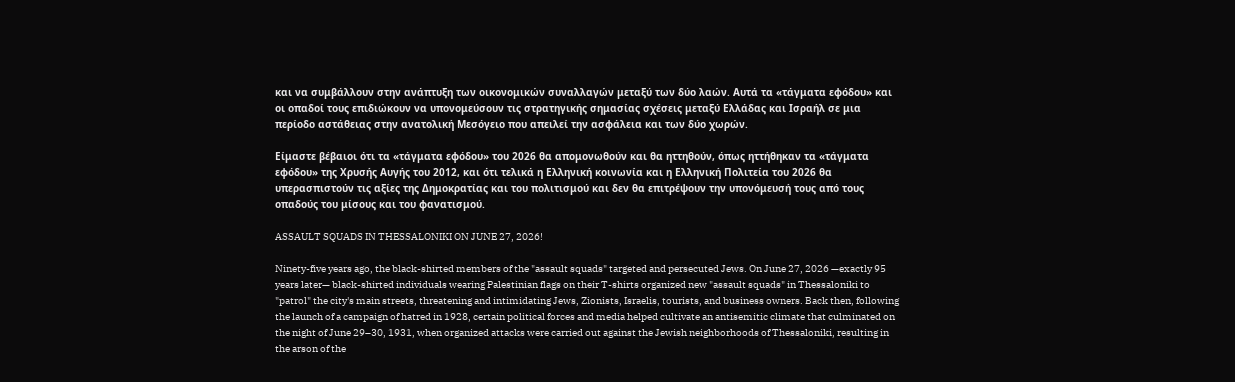και να συμβάλλουν στην ανάπτυξη των οικονομικών συναλλαγών μεταξύ των δύο λαών. Αυτά τα «τάγματα εφόδου» και οι οπαδοί τους επιδιώκουν να υπονομεύσουν τις στρατηγικής σημασίας σχέσεις μεταξύ Ελλάδας και Ισραήλ σε μια περίοδο αστάθειας στην ανατολική Μεσόγειο που απειλεί την ασφάλεια και των δύο χωρών.

Είμαστε βέβαιοι ότι τα «τάγματα εφόδου» του 2026 θα απομονωθούν και θα ηττηθούν, όπως ηττήθηκαν τα «τάγματα εφόδου» της Χρυσής Αυγής του 2012, και ότι τελικά η Ελληνική κοινωνία και η Ελληνική Πολιτεία του 2026 θα υπερασπιστούν τις αξίες της Δημοκρατίας και του πολιτισμού και δεν θα επιτρέψουν την υπονόμευσή τους από τους οπαδούς του μίσους και του φανατισμού.

ASSAULT SQUADS IN THESSALONIKI ON JUNE 27, 2026!

Ninety-five years ago, the black-shirted members of the "assault squads" targeted and persecuted Jews. On June 27, 2026 —exactly 95 years later— black-shirted individuals wearing Palestinian flags on their T-shirts organized new "assault squads" in Thessaloniki to "patrol" the city's main streets, threatening and intimidating Jews, Zionists, Israelis, tourists, and business owners. Back then, following the launch of a campaign of hatred in 1928, certain political forces and media helped cultivate an antisemitic climate that culminated on the night of June 29–30, 1931, when organized attacks were carried out against the Jewish neighborhoods of Thessaloniki, resulting in the arson of the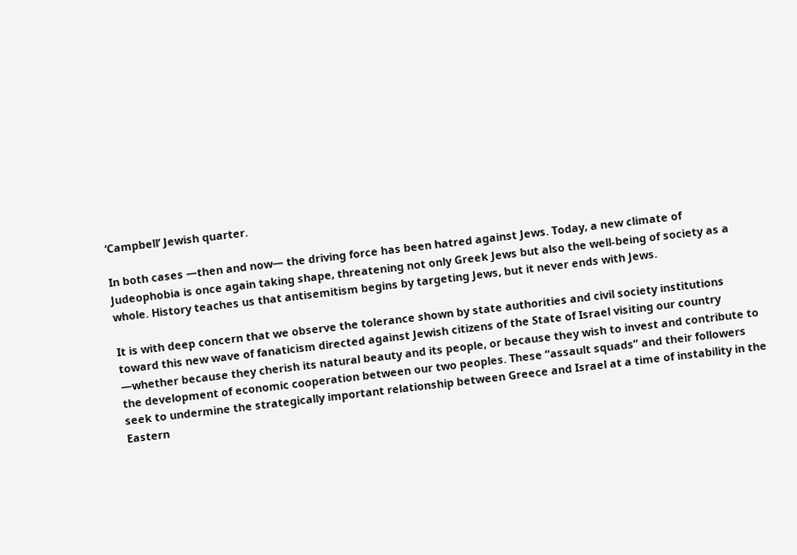‘Campbell’ Jewish quarter.

In both cases —then and now— the driving force has been hatred against Jews. Today, a new climate of Judeophobia is once again taking shape, threatening not only Greek Jews but also the well-being of society as a whole. History teaches us that antisemitism begins by targeting Jews, but it never ends with Jews.

It is with deep concern that we observe the tolerance shown by state authorities and civil society institutions toward this new wave of fanaticism directed against Jewish citizens of the State of Israel visiting our country —whether because they cherish its natural beauty and its people, or because they wish to invest and contribute to the development of economic cooperation between our two peoples. These “assault squads” and their followers seek to undermine the strategically important relationship between Greece and Israel at a time of instability in the Eastern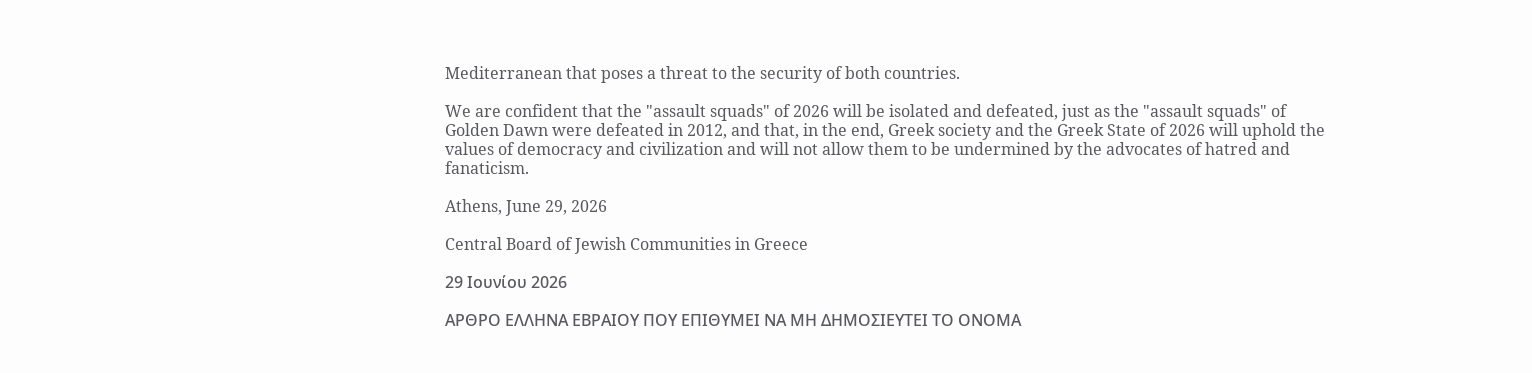Mediterranean that poses a threat to the security of both countries.

We are confident that the "assault squads" of 2026 will be isolated and defeated, just as the "assault squads" of Golden Dawn were defeated in 2012, and that, in the end, Greek society and the Greek State of 2026 will uphold the values of democracy and civilization and will not allow them to be undermined by the advocates of hatred and fanaticism.

Athens, June 29, 2026

Central Board of Jewish Communities in Greece

29 Ιουνίου 2026

ΑΡΘΡΟ ΕΛΛΗΝΑ ΕΒΡΑΙΟΥ ΠΟΥ ΕΠΙΘΥΜΕΙ ΝΑ ΜΗ ΔΗΜΟΣΙΕΥΤΕΙ ΤΟ ΟΝΟΜΑ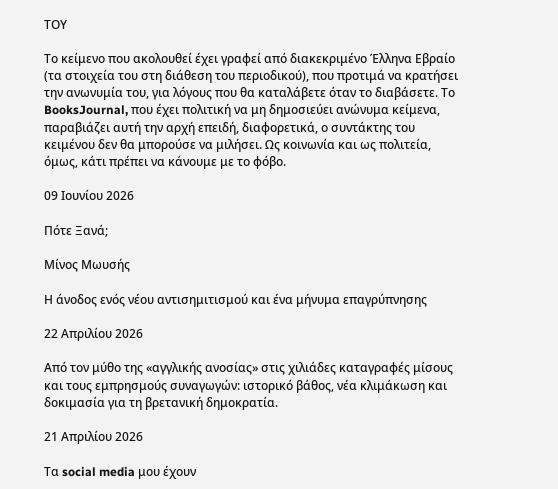ΤΟΥ

Το κείμενο που ακολουθεί έχει γραφεί από διακεκριμένο Έλληνα Εβραίο (τα στοιχεία του στη διάθεση του περιοδικού), που προτιμά να κρατήσει την ανωνυμία του, για λόγους που θα καταλάβετε όταν το διαβάσετε. Το BooksJournal, που έχει πολιτική να μη δημοσιεύει ανώνυμα κείμενα, παραβιάζει αυτή την αρχή επειδή, διαφορετικά, ο συντάκτης του κειμένου δεν θα μπορούσε να μιλήσει. Ως κοινωνία και ως πολιτεία, όμως, κάτι πρέπει να κάνουμε με το φόβο.

09 Ιουνίου 2026

Πότε Ξανά;

Μίνος Μωυσής

Η άνοδος ενός νέου αντισημιτισμού και ένα μήνυμα επαγρύπνησης

22 Απριλίου 2026

Από τον μύθο της «αγγλικής ανοσίας» στις χιλιάδες καταγραφές μίσους και τους εμπρησμούς συναγωγών: ιστορικό βάθος, νέα κλιμάκωση και δοκιμασία για τη βρετανική δημοκρατία.

21 Απριλίου 2026

Τα social media μου έχουν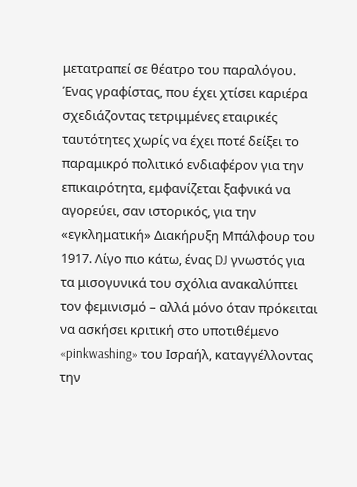μετατραπεί σε θέατρο του παραλόγου. Ένας γραφίστας, που έχει χτίσει καριέρα σχεδιάζοντας τετριμμένες εταιρικές ταυτότητες χωρίς να έχει ποτέ δείξει το παραμικρό πολιτικό ενδιαφέρον για την επικαιρότητα, εμφανίζεται ξαφνικά να αγορεύει, σαν ιστορικός, για την «εγκληματική» Διακήρυξη Μπάλφουρ του 1917. Λίγο πιο κάτω, ένας DJ γνωστός για τα μισογυνικά του σχόλια ανακαλύπτει τον φεμινισμό – αλλά μόνο όταν πρόκειται να ασκήσει κριτική στο υποτιθέμενο «pinkwashing» του Ισραήλ, καταγγέλλοντας την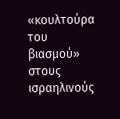«κουλτούρα του βιασμού» στους ισραηλινούς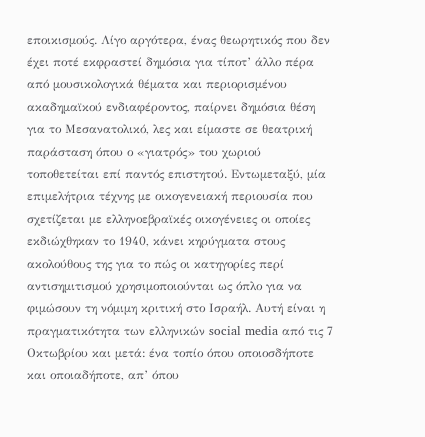εποικισμούς. Λίγο αργότερα, ένας θεωρητικός που δεν έχει ποτέ εκφραστεί δημόσια για τίποτ’ άλλο πέρα από μουσικολογικά θέματα και περιορισμένου ακαδημαϊκού ενδιαφέροντος, παίρνει δημόσια θέση για το Μεσανατολικό, λες και είμαστε σε θεατρική παράσταση όπου ο «γιατρός» του χωριού τοποθετείται επί παντός επιστητού. Εντωμεταξύ, μία επιμελήτρια τέχνης με οικογενειακή περιουσία που σχετίζεται με ελληνοεβραϊκές οικογένειες οι οποίες εκδιώχθηκαν το 1940, κάνει κηρύγματα στους ακολούθους της για το πώς οι κατηγορίες περί αντισημιτισμού χρησιμοποιούνται ως όπλο για να φιμώσουν τη νόμιμη κριτική στο Ισραήλ. Αυτή είναι η πραγματικότητα των ελληνικών social media από τις 7 Οκτωβρίου και μετά: ένα τοπίο όπου οποιοσδήποτε και οποιαδήποτε, απ’ όπου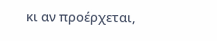κι αν προέρχεται,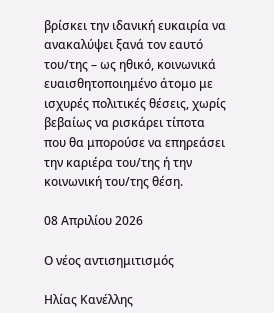βρίσκει την ιδανική ευκαιρία να ανακαλύψει ξανά τον εαυτό του/της – ως ηθικό, κοινωνικά ευαισθητοποιημένο άτομο με ισχυρές πολιτικές θέσεις, χωρίς βεβαίως να ρισκάρει τίποτα που θα μπορούσε να επηρεάσει την καριέρα του/της ή την κοινωνική του/της θέση.

08 Απριλίου 2026

Ο νέος αντισημιτισμός

Ηλίας Κανέλλης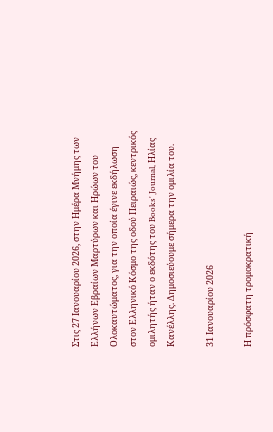Στις 27 Ιανουαρίου 2026, στην Ημέρα Μνήμης των Ελλήνων Εβραίων Μαρτύρων και Ηρώων του Ολοκαυτώματος, για την οποία έγινε εκδήλωση στον Ελληνικό Κόσμο της οδού Πειραιώς, κεντρικός ομιλητής ήταν ο εκδότης του Books' Journal, Ηλίας Κανέλλης. Δημοσιεύουμε σήμερα την ομιλία του.

31 Ιανουαρίου 2026

Η πρόσφατη τρομοκρατική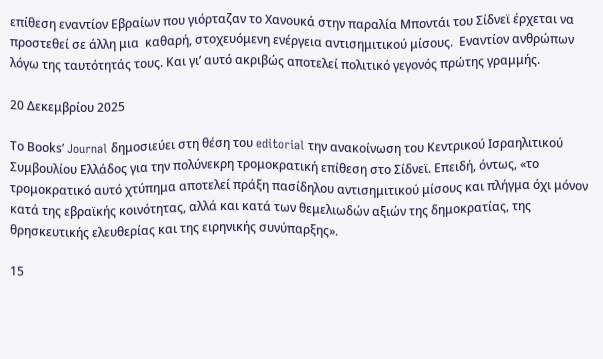επίθεση εναντίον Εβραίων που γιόρταζαν το Χανουκά στην παραλία Μποντάι του Σίδνεϊ έρχεται να προστεθεί σε άλλη μια  καθαρή, στοχευόμενη ενέργεια αντισημιτικού μίσους.  Εναντίον ανθρώπων λόγω της ταυτότητάς τους. Και γι’ αυτό ακριβώς αποτελεί πολιτικό γεγονός πρώτης γραμμής.

20 Δεκεμβρίου 2025

Το Βοοks’ Journal δημοσιεύει στη θέση του editorial την ανακοίνωση του Κεντρικού Ισραηλιτικού Συμβουλίου Ελλάδος για την πολύνεκρη τρομοκρατική επίθεση στο Σίδνεϊ. Επειδή, όντως, «το τρομοκρατικό αυτό χτύπημα αποτελεί πράξη πασίδηλου αντισημιτικού μίσους και πλήγμα όχι μόνον κατά της εβραϊκής κοινότητας, αλλά και κατά των θεμελιωδών αξιών της δημοκρατίας, της θρησκευτικής ελευθερίας και της ειρηνικής συνύπαρξης».

15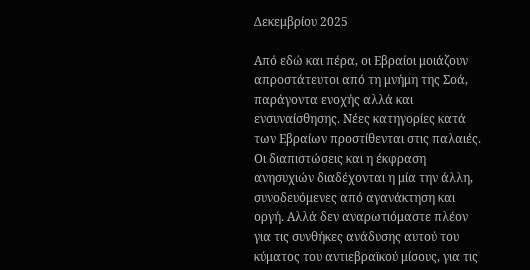Δεκεμβρίου 2025

Από εδώ και πέρα, οι Εβραίοι μοιάζουν απροστάτευτοι από τη μνήμη της Σοά, παράγοντα ενοχής αλλά και ενσυναίσθησης. Νέες κατηγορίες κατά των Εβραίων προστίθενται στις παλαιές. Οι διαπιστώσεις και η έκφραση ανησυχιών διαδέχονται η μία την άλλη, συνοδευόμενες από αγανάκτηση και οργή. Αλλά δεν αναρωτιόμαστε πλέον για τις συνθήκες ανάδυσης αυτού του κύματος του αντιεβραϊκού μίσους, για τις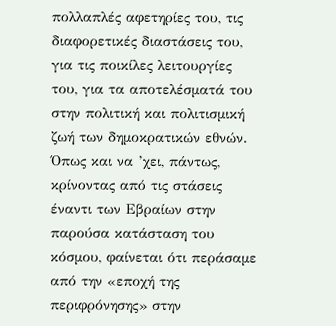πολλαπλές αφετηρίες του, τις διαφορετικές διαστάσεις του, για τις ποικίλες λειτουργίες του, για τα αποτελέσματά του στην πολιτική και πολιτισμική ζωή των δημοκρατικών εθνών. Όπως και να ’χει, πάντως, κρίνοντας από τις στάσεις έναντι των Εβραίων στην παρούσα κατάσταση του κόσμου, φαίνεται ότι περάσαμε από την «εποχή της περιφρόνησης» στην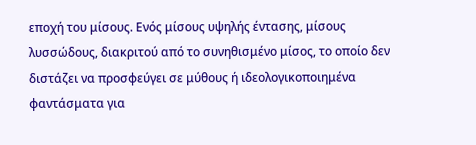εποχή του μίσους. Ενός μίσους υψηλής έντασης, μίσους λυσσώδους, διακριτού από το συνηθισμένο μίσος, το οποίο δεν διστάζει να προσφεύγει σε μύθους ή ιδεολογικοποιημένα φαντάσματα για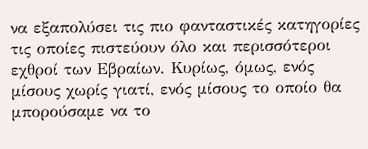να εξαπολύσει τις πιο φανταστικές κατηγορίες τις οποίες πιστεύουν όλο και περισσότεροι εχθροί των Εβραίων. Κυρίως, όμως, ενός μίσους χωρίς γιατί, ενός μίσους το οποίο θα μπορούσαμε να το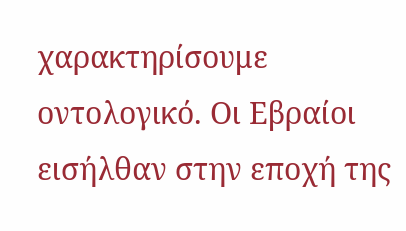χαρακτηρίσουμε οντολογικό. Οι Εβραίοι εισήλθαν στην εποχή της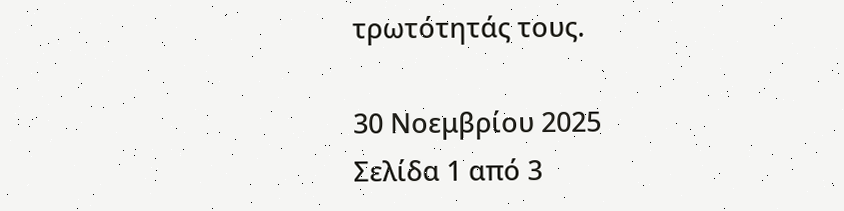τρωτότητάς τους.

30 Νοεμβρίου 2025
Σελίδα 1 από 3